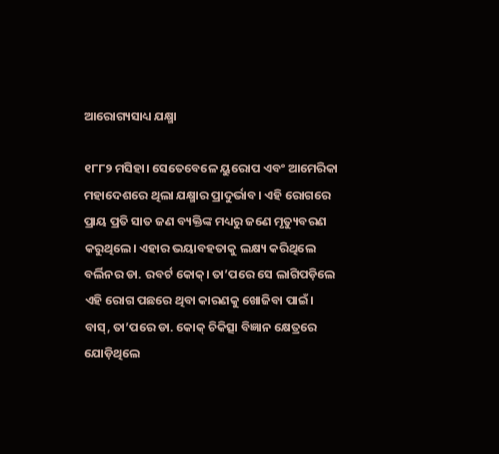ଆରୋଗ୍ୟସାଧ୍ୟ ଯକ୍ଷ୍ମା

୧୮୮୨ ମସିହା। ସେତେବେଳେ ୟୁରୋପ ଏବଂ ଆମେରିକା ମହାଦେଶରେ ଥିଲା ଯକ୍ଷ୍ମାର ପ୍ରାଦୁର୍ଭାବ। ଏହି ରୋଗରେ ପ୍ରାୟ ପ୍ରତି ସାତ ଜଣ ବ୍ୟକ୍ତିଙ୍କ ମଧ୍ୟରୁ ଜଣେ ମୃତ୍ୟୁବରଣ କରୁଥିଲେ। ଏହାର ଭୟାବହତାକୁ ଲକ୍ଷ୍ୟ କରିଥିଲେ ବର୍ଲିନର ଡା. ରବର୍ଟ କୋକ୍‌। ତା’ପରେ ସେ ଲାଗିପଡ଼ିଲେ ଏହି ରୋଗ ପଛରେ ଥିବା କାରଣକୁ ଖୋଜିବା ପାଇଁ। ବାସ୍‌, ତା’ପରେ ଡା. କୋକ୍‌ ଚିକିତ୍ସା ବିଜ୍ଞାନ କ୍ଷେତ୍ରରେ ଯୋଡ଼ିଥିଲେ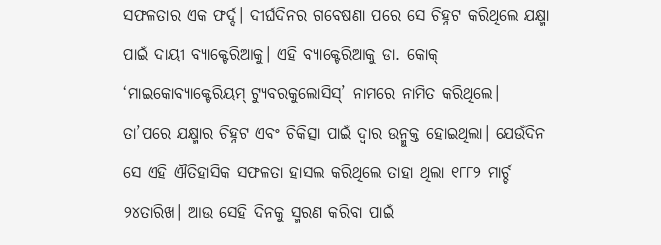ସଫଳତାର ଏକ ଫର୍ଦ୍ଦ। ଦୀର୍ଘଦିନର ଗବେଷଣା ପରେ ସେ ଚିହ୍ନଟ କରିଥିଲେ ଯକ୍ଷ୍ମା ପାଇଁ ଦାୟୀ ବ୍ୟାକ୍ଟେରିଆକୁ। ଏହି ବ୍ୟାକ୍ଟେରିଆକୁ ଡା. କୋକ୍‌ ‘ମାଇକୋବ୍ୟାକ୍ଟେରିୟମ୍‌ ଟ୍ୟୁବରକୁଲୋସିସ୍‌’ ନାମରେ ନାମିତ କରିଥିଲେ। ତା’ପରେ ଯକ୍ଷ୍ମାର ଚିହ୍ନଟ ଏବଂ ଚିକିତ୍ସା ପାଇଁ ଦ୍ୱାର ଉନ୍ମୁକ୍ତ ହୋଇଥିଲା। ଯେଉଁଦିନ ସେ ଏହି ଐତିହାସିକ ସଫଳତା ହାସଲ କରିଥିଲେ ତାହା ଥିଲା ୧୮୮୨ ମାର୍ଚ୍ଚ ୨୪ତାରିଖ। ଆଉ ସେହି ଦିନକୁ ସ୍ମରଣ କରିବା ପାଇଁ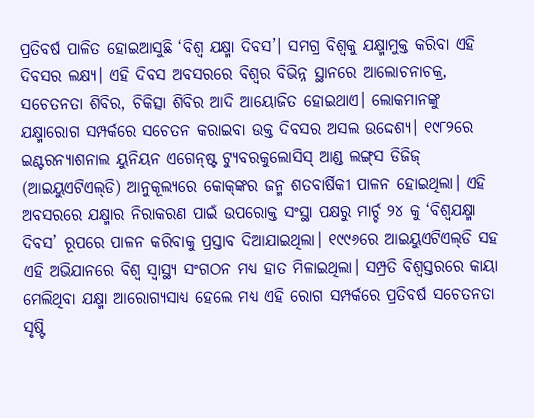ପ୍ରତିବର୍ଷ ପାଳିତ ହୋଇଆସୁଛି ‘ବିଶ୍ୱ ଯକ୍ଷ୍ମା ଦିବସ’। ସମଗ୍ର ବିଶ୍ୱକୁ ଯକ୍ଷ୍ମାମୁକ୍ତ କରିବା ଏହି ଦିବସର ଲକ୍ଷ୍ୟ। ଏହି ଦିବସ ଅବସରରେ ବିଶ୍ୱର ବିଭିନ୍ନ ସ୍ଥାନରେ ଆଲୋଚନାଚକ୍ର, ସଚେତନତା ଶିବିର, ଚିକିତ୍ସା ଶିବିର ଆଦି ଆୟୋଜିତ ହୋଇଥାଏ। ଲୋକମାନଙ୍କୁ ଯକ୍ଷ୍ମାରୋଗ ସମ୍ପର୍କରେ ସଚେତନ କରାଇବା ଉକ୍ତ ଦିବସର ଅସଲ ଉଦ୍ଦେଶ୍ୟ। ୧୯୮୨ରେ ଇଣ୍ଟରନ୍ୟାଶନାଲ ୟୁନିୟନ ଏଗେନ୍‌ଷ୍ଟ ଟ୍ୟୁବରକୁଲୋସିସ୍‌ ଆଣ୍ଡ ଲଙ୍ଗ୍‌ସ ଡିଜିଜ୍‌ (ଆଇୟୁଏଟିଏଲ୍‌ଡି) ଆନୁକୂଲ୍ୟରେ କୋକ୍‌ଙ୍କର ଜନ୍ମ ଶତବାର୍ଷିକୀ ପାଳନ ହୋଇଥିଲା। ଏହି ଅବସରରେ ଯକ୍ଷ୍ମାର ନିରାକରଣ ପାଇଁ ଉପରୋକ୍ତ ସଂସ୍ଥା ପକ୍ଷରୁ ମାର୍ଚ୍ଚ ୨୪ କୁ ‘ବିଶ୍ୱଯକ୍ଷ୍ମା ଦିବସ’ ରୂପରେ ପାଳନ କରିବାକୁ ପ୍ରସ୍ତାବ ଦିଆଯାଇଥିଲା। ୧୯୯୬ରେ ଆଇୟୁଏଟିଏଲ୍‌ଡି ସହ ଏହି ଅଭିଯାନରେ ବିଶ୍ୱ ସ୍ବାସ୍ଥ୍ୟ ସଂଗଠନ ମଧ୍ୟ ହାତ ମିଳାଇଥିଲା। ସମ୍ପ୍ରତି ବିଶ୍ୱସ୍ତରରେ କାୟା ମେଲିଥିବା ଯକ୍ଷ୍ମା ଆରୋଗ୍ୟସାଧ୍ୟ ହେଲେ ମଧ୍ୟ ଏହି ରୋଗ ସମ୍ପର୍କରେ ପ୍ରତିବର୍ଷ ସଚେତନତା ସୃଷ୍ଟି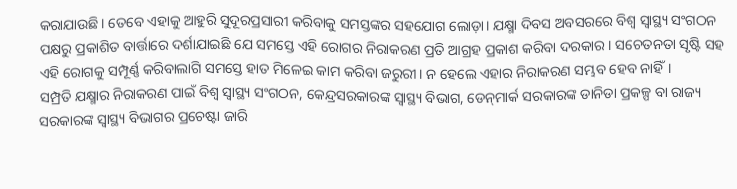କରାଯାଉଛି। ତେବେ ଏହାକୁ ଆହୁରି ସୁଦୂରପ୍ରସାରୀ କରିବାକୁ ସମସ୍ତଙ୍କର ସହଯୋଗ ଲୋଡ଼ା। ଯକ୍ଷ୍ମା ଦିବସ ଅବସରରେ ବିଶ୍ୱ ସ୍ବାସ୍ଥ୍ୟ ସଂଗଠନ ପକ୍ଷରୁ ପ୍ରକାଶିତ ବାର୍ତ୍ତାରେ ଦର୍ଶାଯାଇଛି ଯେ ସମସ୍ତେ ଏହି ରୋଗର ନିରାକରଣ ପ୍ରତି ଆଗ୍ରହ ପ୍ରକାଶ କରିବା ଦରକାର। ସଚେତନତା ସୃଷ୍ଟି ସହ ଏହି ରୋଗକୁ ସମ୍ପୂର୍ଣ୍ଣ କରିବାଲାଗି ସମସ୍ତେ ହାତ ମିଳେଇ କାମ କରିବା ଜରୁରୀ। ନ ହେଲେ ଏହାର ନିରାକରଣ ସମ୍ଭବ ହେବ ନାହିଁ।
ସମ୍ପ୍ରତି ଯକ୍ଷ୍ମାର ନିରାକରଣ ପାଇଁ ବିଶ୍ୱ ସ୍ବାସ୍ଥ୍ୟ ସଂଗଠନ, କେନ୍ଦ୍ରସରକାରଙ୍କ ସ୍ବାସ୍ଥ୍ୟ ବିଭାଗ, ଡେନ୍‌ମାର୍କ ସରକାରଙ୍କ ଡାନିଡା ପ୍ରକଳ୍ପ ବା ରାଜ୍ୟ ସରକାରଙ୍କ ସ୍ବାସ୍ଥ୍ୟ ବିଭାଗର ପ୍ରଚେଷ୍ଟା ଜାରି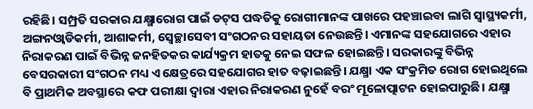ରହିଛି। ସମ୍ପ୍ରତି ସରକାର ଯକ୍ଷ୍ମାରୋଗ ପାଇଁ ଡଟ୍‌ସ ପଦ୍ଧତିକୁ ରୋଗୀମାନଙ୍କ ପାଖରେ ପହଞ୍ଚାଇବା ଲାଗି ସ୍ବାସ୍ଥ୍ୟକର୍ମୀ, ଅଙ୍ଗନଓ୍ବାଡିକର୍ମୀ, ଆଶାକର୍ମୀ, ସ୍ବେଚ୍ଛାସେବୀ ସଂଗଠନର ସହାୟତା ନେଉଛନ୍ତି। ଏମାନଙ୍କ ସହଯୋଗରେ ଏହାର ନିରାକରଣ ପାଇଁ ବିଭିନ୍ନ ଜନହିତକର କାର୍ଯ୍ୟକ୍ରମ ହାତକୁ ନେଇ ସଫଳ ହୋଇଛନ୍ତି। ସରକାରଙ୍କୁ ବିଭିନ୍ନ ବେସରକାରୀ ସଂଗଠନ ମଧ୍ୟ ଏ କ୍ଷେତ୍ରରେ ସହଯୋଗର ହାତ ବଢ଼ାଇଛନ୍ତି। ଯକ୍ଷ୍ମା ଏକ ସଂକ୍ରମିତ ରୋଗ ହୋଇଥିଲେ ବି ପ୍ରାଥମିକ ଅବସ୍ଥାରେ କଫ ପରୀକ୍ଷା ଦ୍ୱାରା ଏହାର ନିରାକରଣ ନୁହେଁ ବରଂ ମୂଳୋତ୍ପାଟନ ହୋଇପାରୁଛି। ଯକ୍ଷ୍ମା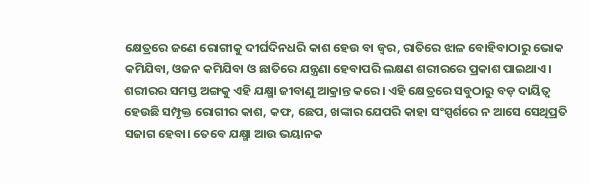କ୍ଷେତ୍ରରେ ଜଣେ ରୋଗୀକୁ ଦୀର୍ଘଦିନଧରି କାଶ ହେଉ ବା ଜ୍ୱର, ରାତିରେ ଝାଳ ବୋହିବାଠାରୁ ଭୋକ କମିଯିବା, ଓଜନ କମିଯିବା ଓ ଛାତିରେ ଯନ୍ତ୍ରଣା ହେବାପରି ଲକ୍ଷଣ ଶରୀରରେ ପ୍ରକାଶ ପାଇଥାଏ। ଶରୀରର ସମସ୍ତ ଅଙ୍ଗକୁ ଏହି ଯକ୍ଷ୍ମା ଜୀବାଣୁ ଆକ୍ରାନ୍ତ କରେ। ଏହି କ୍ଷେତ୍ରରେ ସବୁଠାରୁ ବଡ଼ ଦାୟିତ୍ୱ ହେଉଛି ସମ୍ପୃକ୍ତ ରୋଗୀର କାଶ, କଫ, ଛେପ, ଖଙ୍କାର ଯେପରି କାହା ସଂସ୍ପର୍ଶରେ ନ ଆସେ ସେଥିପ୍ରତି ସଜାଗ ହେବା। ତେବେ ଯକ୍ଷ୍ମା ଆଉ ଭୟାନକ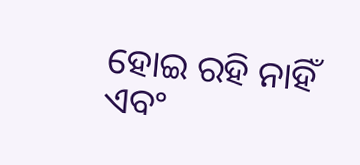ହୋଇ ରହି ନାହିଁ ଏବଂ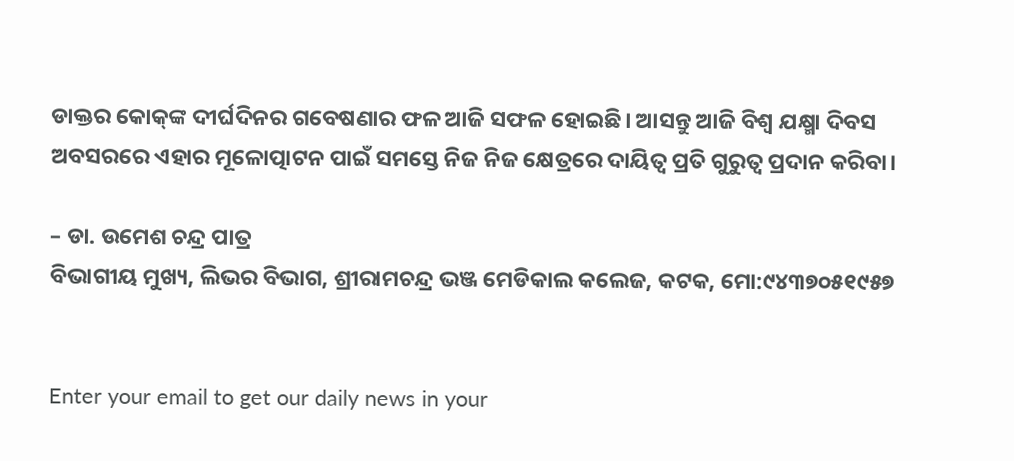ଡାକ୍ତର କୋକ୍‌ଙ୍କ ଦୀର୍ଘଦିନର ଗବେଷଣାର ଫଳ ଆଜି ସଫଳ ହୋଇଛି। ଆସନ୍ତୁ ଆଜି ବିଶ୍ୱ ଯକ୍ଷ୍ମା ଦିବସ ଅବସରରେ ଏହାର ମୂଳୋତ୍ପାଟନ ପାଇଁ ସମସ୍ତେ ନିଜ ନିଜ କ୍ଷେତ୍ରରେ ଦାୟିତ୍ୱ ପ୍ରତି ଗୁରୁତ୍ୱ ପ୍ରଦାନ କରିବା।

– ଡା. ଉମେଶ ଚନ୍ଦ୍ର ପାତ୍ର
ବିଭାଗୀୟ ମୁଖ୍ୟ, ଲିଭର ବିଭାଗ, ଶ୍ରୀରାମଚନ୍ଦ୍ର ଭଞ୍ଜ ମେଡିକାଲ କଲେଜ, କଟକ, ମୋ:୯୪୩୭୦୫୧୯୫୭


Enter your email to get our daily news in your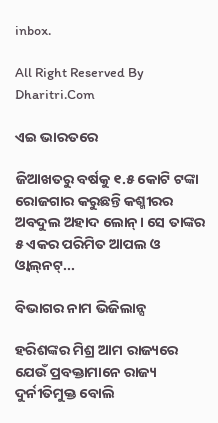inbox.

All Right Reserved By Dharitri.Com

ଏଇ ଭାରତରେ

ଜିଆଖତରୁ ବର୍ଷକୁ ୧.୫ କୋଟି ଟଙ୍କା ରୋଜଗାର କରୁଛନ୍ତି କଶ୍ମୀରର ଅବଦୁଲ ଅହାଦ ଲୋନ୍‌। ସେ ତାଙ୍କର ୫ ଏକର ପରିମିତ ଆପଲ ଓ ଓ୍ବାଲ୍‌ନଟ୍‌...

ବିଭାଗର ନାମ ଭିଜିଲାନ୍ସ

ହରିଶଙ୍କର ମିଶ୍ର ଆମ ରାଜ୍ୟରେ ଯେଉଁ ପ୍ରବକ୍ତାମାନେ ରାଜ୍ୟ ଦୁର୍ନୀତିମୁକ୍ତ ବୋଲି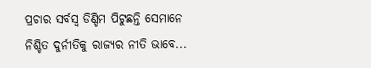ପ୍ରଚାର ସର୍ବସ୍ବ ଡିଣ୍ଡିମ ପିଟୁଛନ୍ତି ସେମାନେ ନିଶ୍ଚିତ ଦୁର୍ନୀତିକୁ ରାଜ୍ୟର ନୀତି ଭାବେ...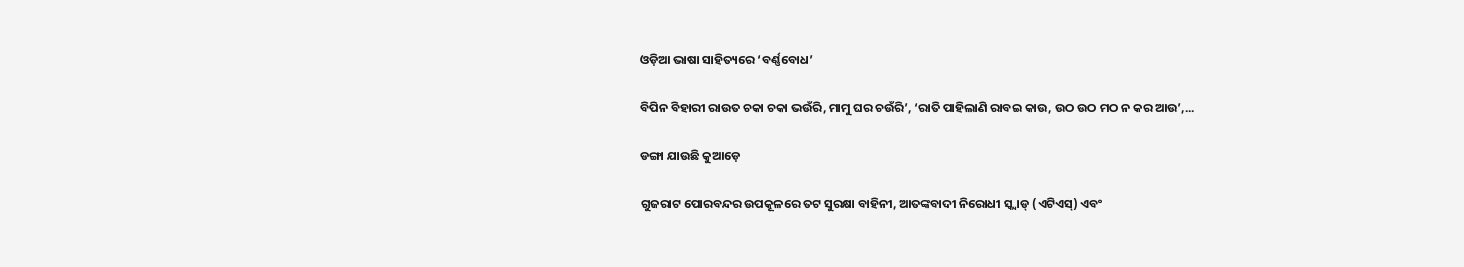ଓଡ଼ିଆ ଭାଷା ସାହିତ୍ୟରେ ‘ବର୍ଣ୍ଣବୋଧ’

ବିପିନ ବିହାରୀ ରାଉତ ଚକା ଚକା ଭଉଁରି, ମାମୁ ଘର ଚଉଁରି’, ‘ରାତି ପାହିଲାଣି ରାବଇ କାଉ, ଉଠ ଉଠ ମଠ ନ କର ଆଉ’,...

ଡଙ୍ଗା ଯାଉଛି କୁଆଡ଼େ

ଗୁଜରାଟ ପୋରବନ୍ଦର ଉପକୂଳରେ ତଟ ସୁରକ୍ଷା ବାହିନୀ, ଆତଙ୍କବାଦୀ ନିରୋଧୀ ସ୍କ୍ବାଡ୍‌ (ଏଟିଏସ୍‌) ଏବଂ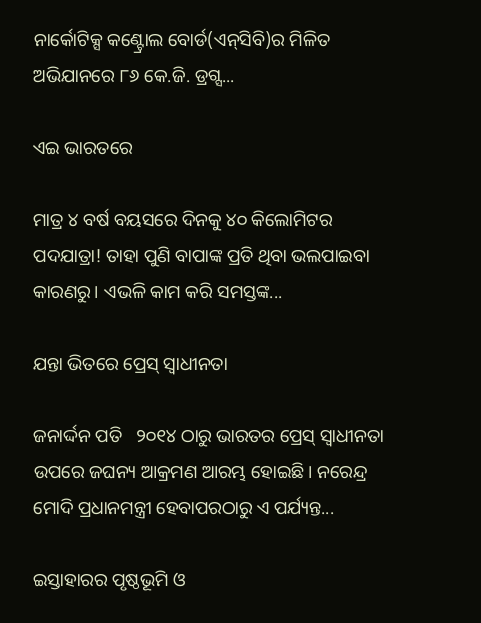ନାର୍କୋଟିକ୍ସ କଣ୍ଟ୍ରୋଲ ବୋର୍ଡ(ଏନ୍‌ସିବି)ର ମିଳିତ ଅଭିଯାନରେ ୮୬ କେ.ଜି. ଡ୍ରଗ୍ସ...

ଏଇ ଭାରତରେ

ମାତ୍ର ୪ ବର୍ଷ ବୟସରେ ଦିନକୁ ୪୦ କିଲୋମିଟର ପଦଯାତ୍ରା! ତାହା ପୁଣି ବାପାଙ୍କ ପ୍ରତି ଥିବା ଭଲପାଇବା କାରଣରୁ। ଏଭଳି କାମ କରି ସମସ୍ତଙ୍କ...

ଯନ୍ତା ଭିତରେ ପ୍ରେସ୍‌ ସ୍ବାଧୀନତା

ଜନାର୍ଦ୍ଦନ ପତି   ୨୦୧୪ ଠାରୁ ଭାରତର ପ୍ରେସ୍‌ ସ୍ବାଧୀନତା ଉପରେ ଜଘନ୍ୟ ଆକ୍ରମଣ ଆରମ୍ଭ ହୋଇଛି। ନରେନ୍ଦ୍ର ମୋଦି ପ୍ରଧାନମନ୍ତ୍ରୀ ହେବାପରଠାରୁ ଏ ପର୍ଯ୍ୟନ୍ତ...

ଇସ୍ତାହାରର ପୃଷ୍ଠଭୂମି ଓ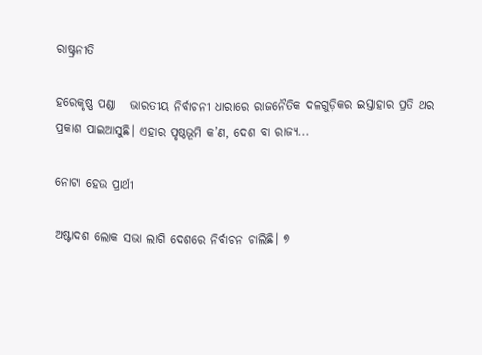ରାଷ୍ଟ୍ରନୀତି

ହରେକୃଷ୍ଣ ପଣ୍ଡା   ଭାରତୀୟ ନିର୍ବାଚନୀ ଧାରାରେ ରାଜନୈତିକ ଦଳଗୁଡ଼ିକର ଇସ୍ତାହାର ପ୍ରତି ଥର ପ୍ରକାଶ ପାଇଆସୁଛି। ଏହାର ପୃଷ୍ଠଭୂମି କ’ଣ, ଦେଶ ବା ରାଜ୍ୟ...

ନୋଟା ହେଉ ପ୍ରାର୍ଥୀ

ଅଷ୍ଟାଦଶ ଲୋକ ସଭା ଲାଗି ଦେଶରେ ନିର୍ବାଚନ ଚାଲିଛି। ୭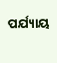ପର୍ଯ୍ୟାୟ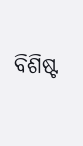ବିଶିଷ୍ଟ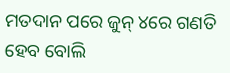ମତଦାନ ପରେ ଜୁନ୍‌ ୪ରେ ଗଣତି ହେବ ବୋଲି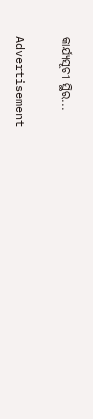କାର୍ଯ୍ୟସୂଚୀ ସ୍ଥିର...

Advertisement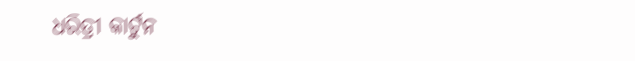ଧରିତ୍ରୀ କାର୍ଟୁନ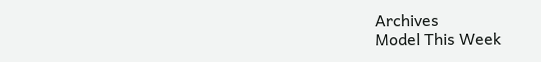Archives
Model This Week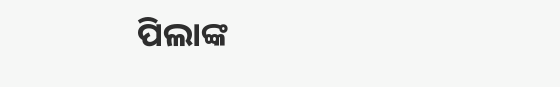ପିଲାଙ୍କ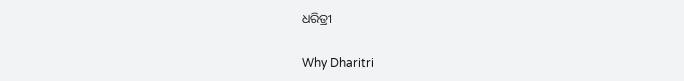ଧରିତ୍ରୀ

Why Dharitri